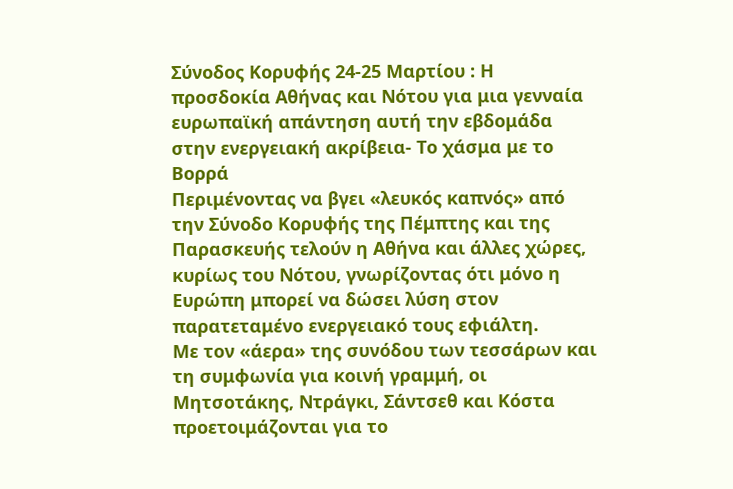Σύνοδος Κορυφής 24-25 Μαρτίου : Η προσδοκία Αθήνας και Νότου για μια γενναία ευρωπαϊκή απάντηση αυτή την εβδομάδα στην ενεργειακή ακρίβεια- Το χάσμα με το Βορρά
Περιμένοντας να βγει «λευκός καπνός» από την Σύνοδο Κορυφής της Πέμπτης και της Παρασκευής τελούν η Αθήνα και άλλες χώρες, κυρίως του Νότου, γνωρίζοντας ότι μόνο η Ευρώπη μπορεί να δώσει λύση στον παρατεταμένο ενεργειακό τους εφιάλτη.
Με τον «άερα» της συνόδου των τεσσάρων και τη συμφωνία για κοινή γραμμή, οι Μητσοτάκης, Ντράγκι, Σάντσεθ και Κόστα προετοιμάζονται για το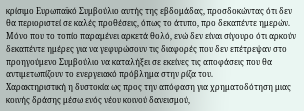κρίσιμο Ευρωπαϊκό Συμβούλιο αυτής της εβδομάδας, προσδοκώντας ότι δεν θα περιοριστεί σε καλές προθέσεις, όπως το άτυπο, προ δεκαπέντε ημερών.
Μόνο που το τοπίο παραμένει αρκετά θολό, ενώ δεν είναι σίγουρο ότι αρκούν δεκαπέντε ημέρες για να γεφυρώσουν τις διαφορές που δεν επέτρεψαν στο προηγούμενο Συμβούλιο να καταλήξει σε εκείνες τις αποφάσεις που θα αντιμετωπίζουν το ενεργειακό πρόβλημα στην ρίζα του.
Χαρακτηριστική η δυστοκία ως προς την απόφαση για χρηματοδότηση μιας κοινής δράσης μέσω ενός νέου κοινού δανεισμού,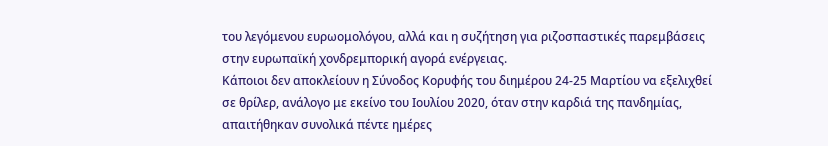του λεγόμενου ευρωομολόγου, αλλά και η συζήτηση για ριζοσπαστικές παρεμβάσεις στην ευρωπαϊκή χονδρεμπορική αγορά ενέργειας.
Κάποιοι δεν αποκλείουν η Σύνοδος Κορυφής του διημέρου 24-25 Μαρτίου να εξελιχθεί σε θρίλερ, ανάλογο με εκείνο του Ιουλίου 2020, όταν στην καρδιά της πανδημίας, απαιτήθηκαν συνολικά πέντε ημέρες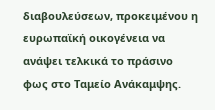διαβουλεύσεων, προκειμένου η ευρωπαϊκή οικογένεια να ανάψει τελκικά το πράσινο φως στο Ταμείο Ανάκαμψης.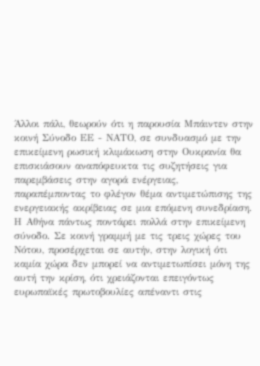Άλλοι πάλι, θεωρούν ότι η παρουσία Μπάιντεν στην κοινή Σύνοδο ΕΕ - ΝΑΤΟ, σε συνδυασμό με την επικείμενη ρωσική κλιμάκωση στην Ουκρανία θα επισκιάσουν αναπόφευκτα τις συζητήσεις για παρεμβάσεις στην αγορά ενέργειας, παραπέμποντας το φλέγον θέμα αντιμετώπισης της ενεργειακής ακρίβειας σε μια επόμενη συνεδρίαση.
Η Αθήνα πάντως ποντάρει πολλά στην επικείμενη σύνοδο. Σε κοινή γραμμή με τις τρεις χώρες του Νότου, προσέρχεται σε αυτήν, στην λογική ότι καμία χώρα δεν μπορεί να αντιμετωπίσει μόνη της αυτή την κρίση, ότι χρειάζονται επειγόντως ευρωπαϊκές πρωτοβουλίες απέναντι στις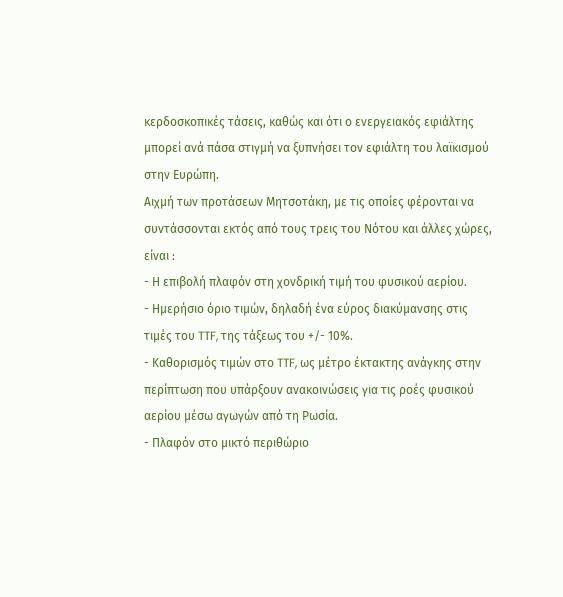κερδοσκοπικές τάσεις, καθώς και ότι ο ενεργειακός εφιάλτης μπορεί ανά πάσα στιγμή να ξυπνήσει τον εφιάλτη του λαϊκισμού στην Ευρώπη.
Αιχμή των προτάσεων Μητσοτάκη, με τις οποίες φέρονται να συντάσσονται εκτός από τους τρεις του Νότου και άλλες χώρες, είναι :
- Η επιβολή πλαφόν στη χονδρική τιμή του φυσικού αερίου.
- Ημερήσιο όριο τιμών, δηλαδή ένα εύρος διακύμανσης στις τιμές του TTF, της τάξεως του +/- 10%.
- Καθορισμός τιμών στο TTF, ως μέτρο έκτακτης ανάγκης στην περίπτωση που υπάρξουν ανακοινώσεις για τις ροές φυσικού αερίου μέσω αγωγών από τη Ρωσία.
- Πλαφόν στο μικτό περιθώριο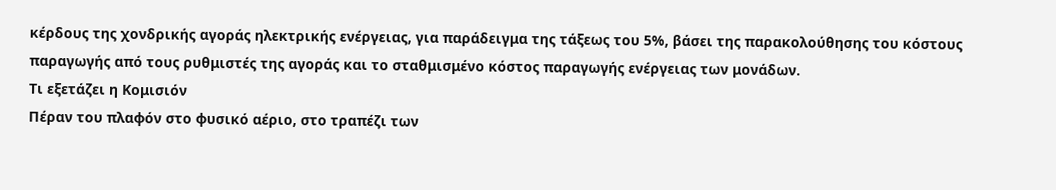κέρδους της χονδρικής αγοράς ηλεκτρικής ενέργειας, για παράδειγμα της τάξεως του 5%, βάσει της παρακολούθησης του κόστους παραγωγής από τους ρυθμιστές της αγοράς και το σταθμισμένο κόστος παραγωγής ενέργειας των μονάδων.
Τι εξετάζει η Κομισιόν
Πέραν του πλαφόν στο φυσικό αέριο, στο τραπέζι των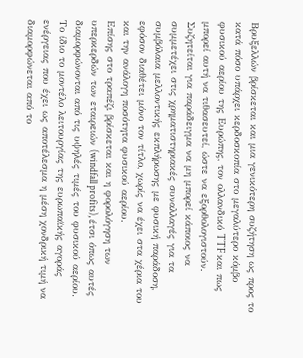Βρυξελλών βρίσκεται και μια γενικότερη συζήτηση ως προς το κατά πόσο υπάρχει κερδοσκοπία στο μεγαλύτερο κόμβο φυσικού αερίου της Ευρώπης, τον ολλανδικό TTF και πως μπορεί αυτή να τιθασευτεί, ώστε να εξορθολογιστούν. Συζητείται για παράδειγμα να μη μπορεί κάποιος να συμμετέχει στις χρηματιστηριακές συναλλαγές για τα συμβόλαια μελλοντικής εκπλήρωσης με φυσική παράδοση, εφόσον διαθέτει μόνο τον τίτλο, χωρίς να έχει στα χέρια του και την ανάλογη ποσότητα φυσικού αερίου.
Επίσης στο τραπέζι βρίσκεται και η φορολόγηση των υπερκερδών των εταιρειών (windfall profits), έτσι όπως αυτές διαμορφώνονται από τις υψηλές τιμές του φυσικού αερίου. Το ίδιο το μοντέλο λειτουργίας της ευρωπαϊκής αγοράς ενέργειας που έχει ως αποτέλεσμα η μέση χονδρική τιμή να διαμορφώνεται από το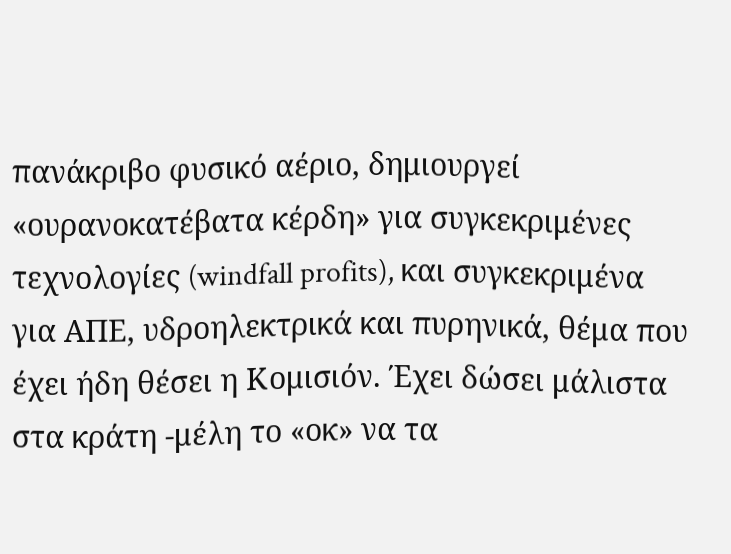πανάκριβο φυσικό αέριο, δημιουργεί «ουρανοκατέβατα κέρδη» για συγκεκριμένες τεχνολογίες (windfall profits), και συγκεκριμένα για ΑΠΕ, υδροηλεκτρικά και πυρηνικά, θέμα που έχει ήδη θέσει η Κομισιόν. Έχει δώσει μάλιστα στα κράτη -μέλη το «οκ» να τα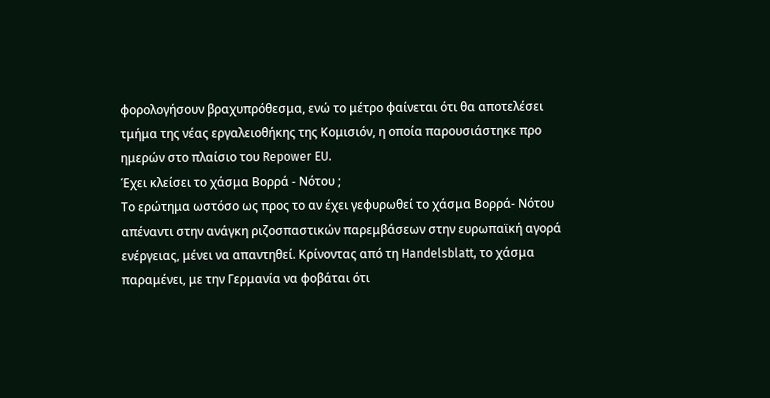φορολογήσουν βραχυπρόθεσμα, ενώ το μέτρο φαίνεται ότι θα αποτελέσει τμήμα της νέας εργαλειοθήκης της Κομισιόν, η οποία παρουσιάστηκε προ ημερών στο πλαίσιο του Repower EU.
Έχει κλείσει το χάσμα Βορρά - Νότου ;
Το ερώτημα ωστόσο ως προς το αν έχει γεφυρωθεί το χάσμα Βορρά- Νότου απέναντι στην ανάγκη ριζοσπαστικών παρεμβάσεων στην ευρωπαϊκή αγορά ενέργειας, μένει να απαντηθεί. Κρίνοντας από τη Handelsblatt, το χάσμα παραμένει, με την Γερμανία να φοβάται ότι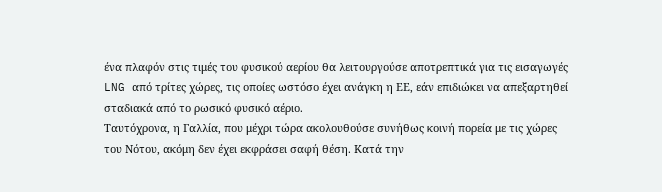ένα πλαφόν στις τιμές του φυσικού αερίου θα λειτουργούσε αποτρεπτικά για τις εισαγωγές LNG από τρίτες χώρες, τις οποίες ωστόσο έχει ανάγκη η ΕΕ, εάν επιδιώκει να απεξαρτηθεί σταδιακά από το ρωσικό φυσικό αέριο.
Ταυτόχρονα, η Γαλλία, που μέχρι τώρα ακολουθούσε συνήθως κοινή πορεία με τις χώρες του Νότου, ακόμη δεν έχει εκφράσει σαφή θέση. Κατά την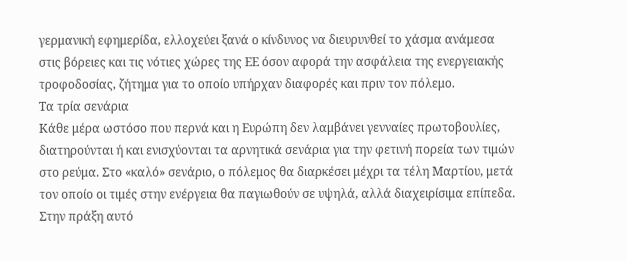γερμανική εφημερίδα, ελλοχεύει ξανά ο κίνδυνος να διευρυνθεί το χάσμα ανάμεσα στις βόρειες και τις νότιες χώρες της ΕΕ όσον αφορά την ασφάλεια της ενεργειακής τροφοδοσίας, ζήτημα για το οποίο υπήρχαν διαφορές και πριν τον πόλεμο.
Τα τρία σενάρια
Κάθε μέρα ωστόσο που περνά και η Ευρώπη δεν λαμβάνει γενναίες πρωτοβουλίες, διατηρούνται ή και ενισχύονται τα αρνητικά σενάρια για την φετινή πορεία των τιμών στο ρεύμα. Στο «καλό» σενάριο, ο πόλεμος θα διαρκέσει μέχρι τα τέλη Μαρτίου, μετά τον οποίο οι τιμές στην ενέργεια θα παγιωθούν σε υψηλά, αλλά διαχειρίσιμα επίπεδα. Στην πράξη αυτό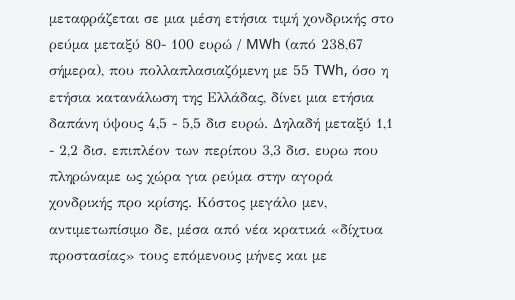μεταφράζεται σε μια μέση ετήσια τιμή χονδρικής στο ρεύμα μεταξύ 80- 100 ευρώ / MWh (από 238,67 σήμερα), που πολλαπλασιαζόμενη με 55 TWh, όσο η ετήσια κατανάλωση της Ελλάδας, δίνει μια ετήσια δαπάνη ύψους 4,5 - 5,5 δισ ευρώ. Δηλαδή μεταξύ 1,1 - 2,2 δισ. επιπλέον των περίπου 3,3 δισ. ευρω που πληρώναμε ως χώρα για ρεύμα στην αγορά χονδρικής προ κρίσης. Κόστος μεγάλο μεν, αντιμετωπίσιμο δε, μέσα από νέα κρατικά «δίχτυα προστασίας» τους επόμενους μήνες και με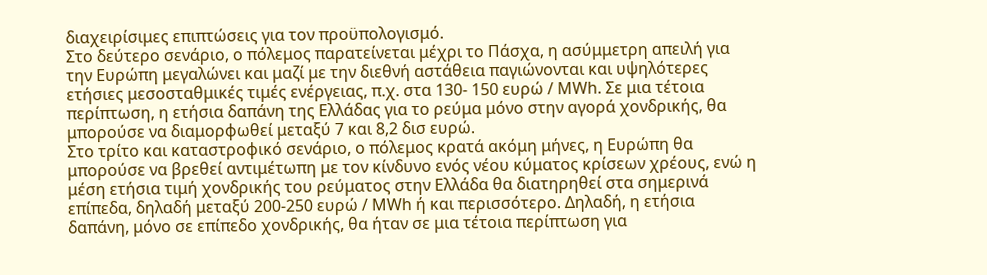διαχειρίσιμες επιπτώσεις για τον προϋπολογισμό.
Στο δεύτερο σενάριο, ο πόλεμος παρατείνεται μέχρι το Πάσχα, η ασύμμετρη απειλή για την Ευρώπη μεγαλώνει και μαζί με την διεθνή αστάθεια παγιώνονται και υψηλότερες ετήσιες μεσοσταθμικές τιμές ενέργειας, π.χ. στα 130- 150 ευρώ / ΜWh. Σε μια τέτοια περίπτωση, η ετήσια δαπάνη της Ελλάδας για το ρεύμα μόνο στην αγορά χονδρικής, θα μπορούσε να διαμορφωθεί μεταξύ 7 και 8,2 δισ ευρώ.
Στο τρίτο και καταστροφικό σενάριο, ο πόλεμος κρατά ακόμη μήνες, η Ευρώπη θα μπορούσε να βρεθεί αντιμέτωπη με τον κίνδυνο ενός νέου κύματος κρίσεων χρέους, ενώ η μέση ετήσια τιμή χονδρικής του ρεύματος στην Ελλάδα θα διατηρηθεί στα σημερινά επίπεδα, δηλαδή μεταξύ 200-250 ευρώ / ΜWh ή και περισσότερο. Δηλαδή, η ετήσια δαπάνη, μόνο σε επίπεδο χονδρικής, θα ήταν σε μια τέτοια περίπτωση για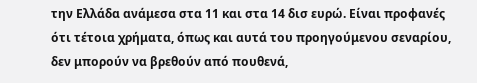την Ελλάδα ανάμεσα στα 11 και στα 14 δισ ευρώ. Είναι προφανές ότι τέτοια χρήματα, όπως και αυτά του προηγούμενου σεναρίου, δεν μπορούν να βρεθούν από πουθενά,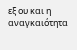εξ ου και η αναγκαιότητα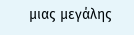μιας μεγάλης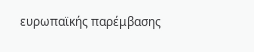ευρωπαϊκής παρέμβασης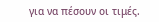για να πέσουν οι τιμές.